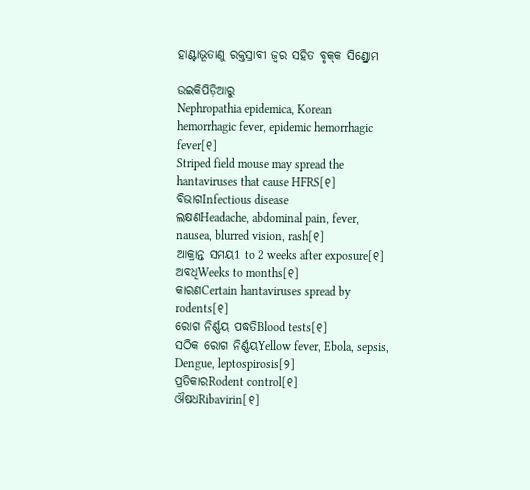ହାଣ୍ଟାଭୂତାଣୁ ରକ୍ତସ୍ରାବୀ ଜ୍ୱର ସ‌ହିତ ବୃକ୍‌କ ସିଣ୍ଡ୍ରୋମ

ଉଇକିପିଡ଼ିଆ‌ରୁ
Nephropathia epidemica, Korean hemorrhagic fever, epidemic hemorrhagic fever[୧]
Striped field mouse may spread the hantaviruses that cause HFRS[୧]
ବିଭାଗInfectious disease
ଲକ୍ଷଣHeadache, abdominal pain, fever, nausea, blurred vision, rash[୧]
ଆକ୍ରାନ୍ତ ସମୟ1 to 2 weeks after exposure[୧]
ଅବଧିWeeks to months[୧]
କାରଣCertain hantaviruses spread by rodents[୧]
ରୋଗ ନିର୍ଣ୍ଣୟ ପଦ୍ଧତିBlood tests[୧]
ସଠିକ ରୋଗ ନିର୍ଣ୍ଣୟYellow fever, Ebola, sepsis, Dengue, leptospirosis[୨]
ପ୍ରତିକାରRodent control[୧]
ଔଷଧRibavirin[୧]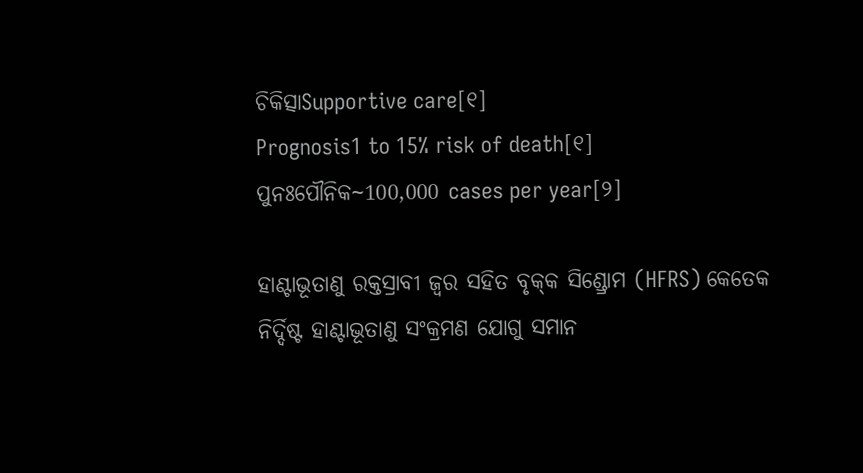ଚିକିତ୍ସାSupportive care[୧]
Prognosis1 to 15% risk of death[୧]
ପୁନଃପୌନିକ~100,000 cases per year[୨]

ହାଣ୍ଟାଭୂତାଣୁ ରକ୍ତସ୍ରାବୀ ଜ୍ୱର ସ‌ହିତ ବୃକ୍‌କ ସିଣ୍ଡ୍ରୋମ (HFRS) କେତେକ ନିର୍ଦ୍ଦିଷ୍ଟ ହାଣ୍ଟାଭୂତାଣୁ ସଂକ୍ରମଣ ଯୋଗୁ ସମାନ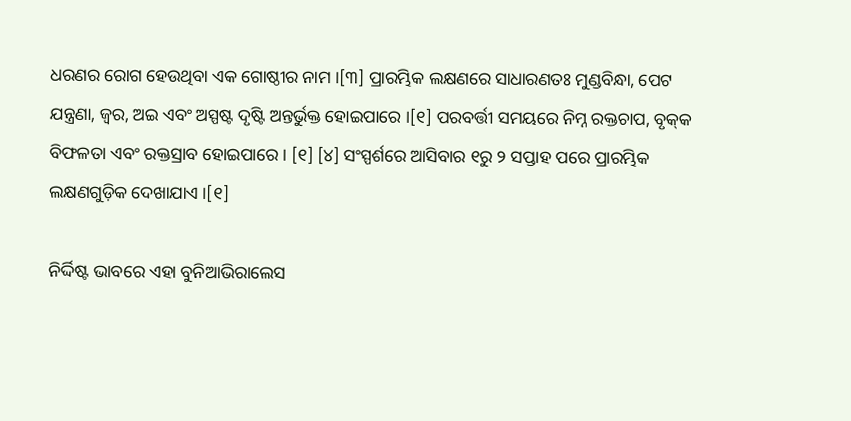ଧରଣର ରୋଗ ହେଉଥିବା ଏକ ଗୋଷ୍ଠୀର ନାମ ।[୩] ପ୍ରାରମ୍ଭିକ ଲକ୍ଷଣରେ ସାଧାରଣତଃ ମୁଣ୍ଡବିନ୍ଧା, ପେଟ ଯନ୍ତ୍ରଣା, ଜ୍ୱର, ଅଇ ଏବଂ ଅସ୍ପଷ୍ଟ ଦୃଷ୍ଟି ଅନ୍ତର୍ଭୁକ୍ତ ହୋଇପାରେ ।[୧] ପରବର୍ତ୍ତୀ ସମୟରେ ନିମ୍ନ ରକ୍ତଚାପ, ବୃକ୍‌କ ବିଫଳତା ଏବଂ ରକ୍ତସ୍ରାବ ହୋଇପାରେ । [୧] [୪] ସଂସ୍ପର୍ଶରେ ଆସିବାର ୧ରୁ ୨ ସପ୍ତାହ ପରେ ପ୍ରାରମ୍ଭିକ ଲକ୍ଷଣଗୁଡ଼ିକ ଦେଖାଯାଏ ।[୧]

ନିର୍ଦ୍ଦିଷ୍ଟ ଭାବରେ ଏହା ବୁନିଆଭିରାଲେସ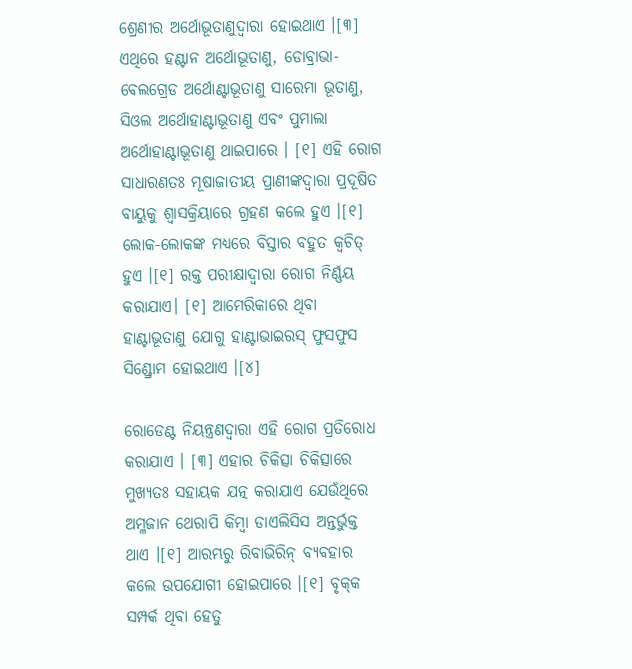ଶ୍ରେଣୀର ଅର୍ଥୋଭୂତାଣୁଦ୍ୱାରା ହୋଇଥାଏ ।[୩] ଏଥିରେ ହଣ୍ଟାନ ଅର୍ଥୋଭୂତାଣୁ, ଡୋବ୍ରାଭା-ବେଲଗ୍ରେଡ ଅର୍ଥୋଣ୍ଟାଭୂତାଣୁ ସାରେମା ଭୂତାଣୁ, ସିଓଲ ଅର୍ଥୋହାଣ୍ଟାଭୂତାଣୁ ଏବଂ ପୁମାଲା ଅର୍ଥୋହାଣ୍ଟାଭୂତାଣୁ ଥାଇପାରେ । [୧] ଏହି ରୋଗ ସାଧାରଣତଃ ମୂଷାଜାତୀୟ ପ୍ରାଣୀଙ୍କଦ୍ୱାରା ପ୍ରଦୂଷିତ ବାୟୁକୁ ଶ୍ୱାସକ୍ରିୟାରେ ଗ୍ରହଣ କଲେ ହୁଏ ।[୧] ଲୋକ-ଲୋକଙ୍କ ମଧ୍ୟରେ ବିସ୍ତାର ବହୁତ କ୍ୱଚିତ୍ ହୁଏ ।[୧] ରକ୍ତ ପରୀକ୍ଷାଦ୍ୱାରା ରୋଗ ନିର୍ଣ୍ଣୟ କରାଯାଏ। [୧] ଆମେରିକାରେ ଥିବା ହାଣ୍ଟାଭୂତାଣୁ ଯୋଗୁ ହାଣ୍ଟାଭାଇରସ୍ ଫୁସଫୁସ ସିଣ୍ଡ୍ରୋମ ହୋଇଥାଏ ।[୪]

ରୋଡେଣ୍ଟ ନିୟନ୍ତ୍ରଣଦ୍ୱାରା ଏହି ରୋଗ ପ୍ରତିରୋଧ କରାଯାଏ । [୩] ଏହାର ଚିକିତ୍ସା ଚିକିତ୍ସାରେ ମୁଖ୍ୟତଃ ସ‌ହାୟକ ଯତ୍ନ କରାଯାଏ ଯେଉଁଥିରେ ଅମ୍ଳଜାନ ଥେରାପି କିମ୍ବା ଡାଏଲିସିସ ଅନ୍ତର୍ଭୁକ୍ତ ଥାଏ ।[୧] ଆରମ୍ଭରୁ ରିବାଭିରିନ୍ ବ୍ୟବ‌ହାର କଲେ ଉପଯୋଗୀ ହୋଇପାରେ ।[୧] ବୃକ୍‌କ ସମ୍ପର୍କ ଥିବା ହେତୁ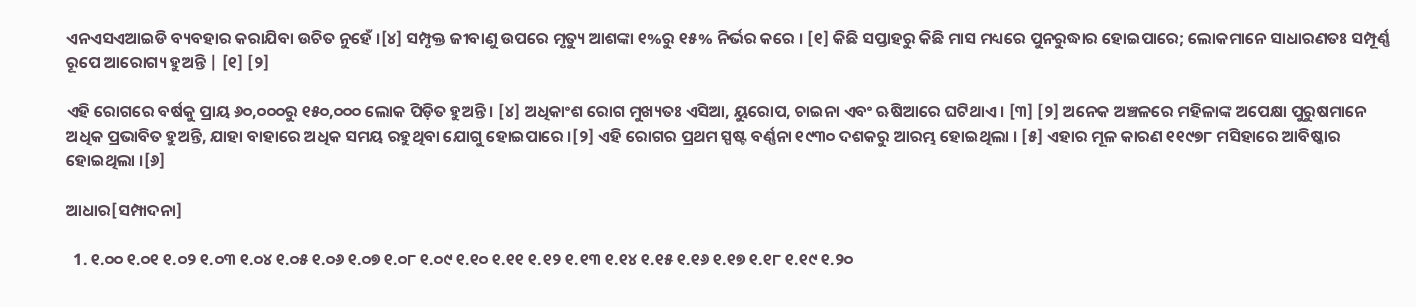ଏନଏସଏଆଇଡି ବ୍ୟବହାର କରାଯିବା ଉଚିତ ନୁହେଁ ।[୪] ସମ୍ପୃକ୍ତ ଜୀବାଣୁ ଉପରେ ମୃତ୍ୟୁ ଆଶଙ୍କା ୧%ରୁ ୧୫% ନିର୍ଭର କରେ । [୧] କିଛି ସପ୍ତାହରୁ କିଛି ମାସ ମଧ୍ୟରେ ପୁନରୁଦ୍ଧାର ହୋଇପାରେ; ଲୋକମାନେ ସାଧାରଣତଃ ସମ୍ପୂର୍ଣ୍ଣ ରୂପେ ଆରୋଗ୍ୟ ହୁଅନ୍ତି | [୧] [୨]

ଏହି ରୋଗରେ ବର୍ଷକୁ ପ୍ରାୟ ୬୦,୦୦୦ରୁ ୧୫୦,୦୦୦ ଲୋକ ପିଡ଼ିତ ହୁଅନ୍ତି । [୪] ଅଧିକାଂଶ ରୋଗ ମୁଖ୍ୟତଃ ଏସିଆ, ୟୁରୋପ, ଚାଇନା ଏବଂ ଋଷିଆରେ ଘଟିଥାଏ । [୩] [୨] ଅନେକ ଅଞ୍ଚଳରେ ମହିଳାଙ୍କ ଅପେକ୍ଷା ପୁରୁଷମାନେ ଅଧିକ ପ୍ରଭାବିତ ହୁଅନ୍ତି, ଯାହା ବାହାରେ ଅଧିକ ସମୟ ରହୁଥିବା ଯୋଗୁ ହୋଇପାରେ ।[୨] ଏହି ରୋଗର ପ୍ରଥମ ସ୍ପଷ୍ଟ ବର୍ଣ୍ଣନା ୧୯୩୦ ଦଶକରୁ ଆରମ୍ଭ ହୋଇଥିଲା । [୫] ଏହାର ମୂଳ କାରଣ ୧୧୯୭୮ ମସିହାରେ ଆବିଷ୍କାର ହୋଇଥିଲା ।[୬]

ଆଧାର[ସମ୍ପାଦନା]

  1. ୧.୦୦ ୧.୦୧ ୧.୦୨ ୧.୦୩ ୧.୦୪ ୧.୦୫ ୧.୦୬ ୧.୦୭ ୧.୦୮ ୧.୦୯ ୧.୧୦ ୧.୧୧ ୧.୧୨ ୧.୧୩ ୧.୧୪ ୧.୧୫ ୧.୧୬ ୧.୧୭ ୧.୧୮ ୧.୧୯ ୧.୨୦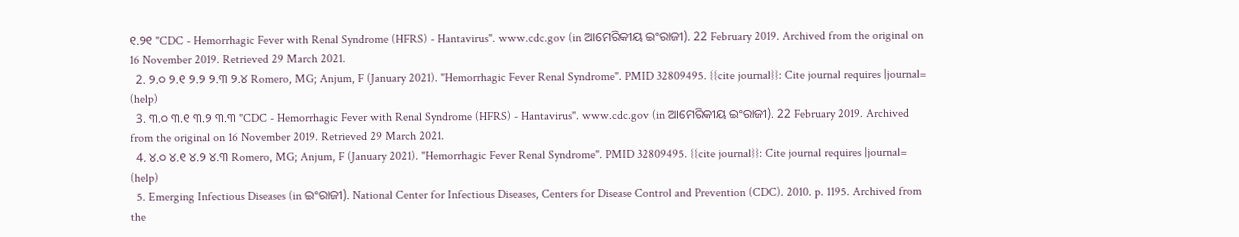୧.୨୧ "CDC - Hemorrhagic Fever with Renal Syndrome (HFRS) - Hantavirus". www.cdc.gov (in ଆମେରିକୀୟ ଇଂରାଜୀ). 22 February 2019. Archived from the original on 16 November 2019. Retrieved 29 March 2021.
  2. ୨.୦ ୨.୧ ୨.୨ ୨.୩ ୨.୪ Romero, MG; Anjum, F (January 2021). "Hemorrhagic Fever Renal Syndrome". PMID 32809495. {{cite journal}}: Cite journal requires |journal= (help)
  3. ୩.୦ ୩.୧ ୩.୨ ୩.୩ "CDC - Hemorrhagic Fever with Renal Syndrome (HFRS) - Hantavirus". www.cdc.gov (in ଆମେରିକୀୟ ଇଂରାଜୀ). 22 February 2019. Archived from the original on 16 November 2019. Retrieved 29 March 2021.
  4. ୪.୦ ୪.୧ ୪.୨ ୪.୩ Romero, MG; Anjum, F (January 2021). "Hemorrhagic Fever Renal Syndrome". PMID 32809495. {{cite journal}}: Cite journal requires |journal= (help)
  5. Emerging Infectious Diseases (in ଇଂରାଜୀ). National Center for Infectious Diseases, Centers for Disease Control and Prevention (CDC). 2010. p. 1195. Archived from the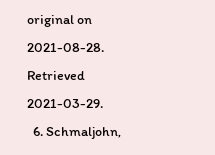original on 2021-08-28. Retrieved 2021-03-29.
  6. Schmaljohn,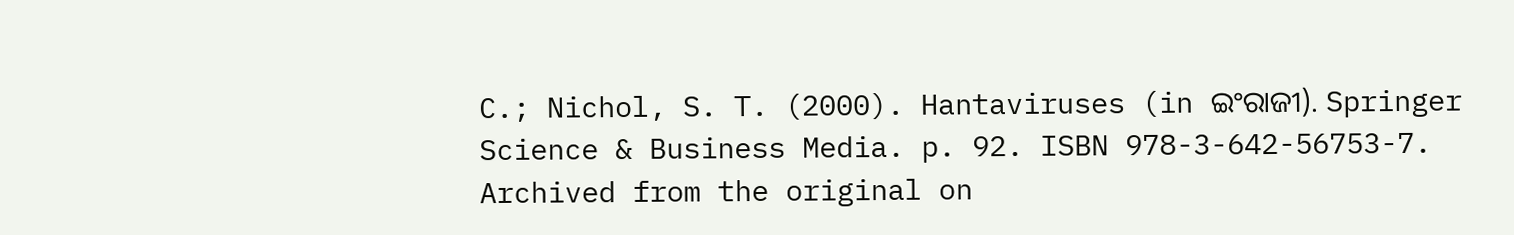C.; Nichol, S. T. (2000). Hantaviruses (in ଇଂରାଜୀ). Springer Science & Business Media. p. 92. ISBN 978-3-642-56753-7. Archived from the original on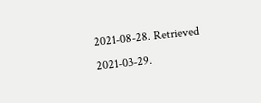2021-08-28. Retrieved 2021-03-29.